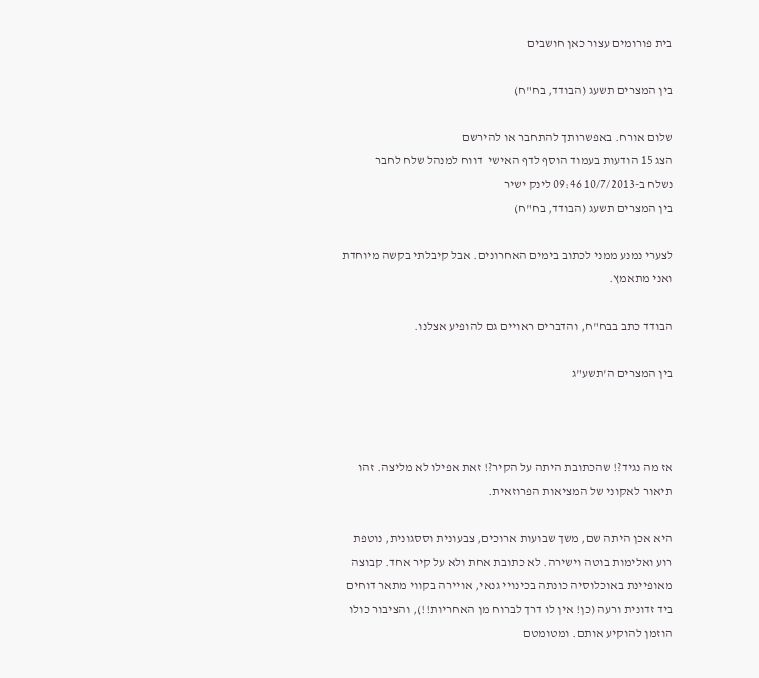בית פורומים עצור כאן חושבים

בין המצרים תשעג (הבודד, בח"ח)

שלום אורח. באפשרותך להתחבר או להירשם
הצג 15 הודעות בעמוד הוסף לדף האישי  דווח למנהל שלח לחבר
נשלח ב-10/7/2013 09:46 לינק ישיר
בין המצרים תשעג (הבודד, בח"ח)

לצערי נמנע ממני לכתוב בימים האחרונים. אבל קיבלתי בקשה מיוחדת ואני מתאמץ.

הבודד כתב בבח"ח, והדברים ראויים גם להופיע אצלנו.

בין המצרים ה'תשע"ג



אז מה נגיד?! שהכתובת היתה על הקיר?! זאת אפילו לא מליצה. זהו תיאור לאקוני של המציאות הפרוזאית.

היא אכן היתה שם, משך שבועות ארוכים, צבעונית וססגונית, נוטפת רוע ואלימות בוטה וישירה. לא כתובת אחת ולא על קיר אחד. קבוצה מאופיינת באוכלוסיה כונתה בכינויי גנאי, אויירה בקווי מתאר דוחים ביד זדונית ורעה (כן! אין לו דרך לברוח מן האחריות!!), והציבור כולו הוזמן להוקיע אותם. ומטומטם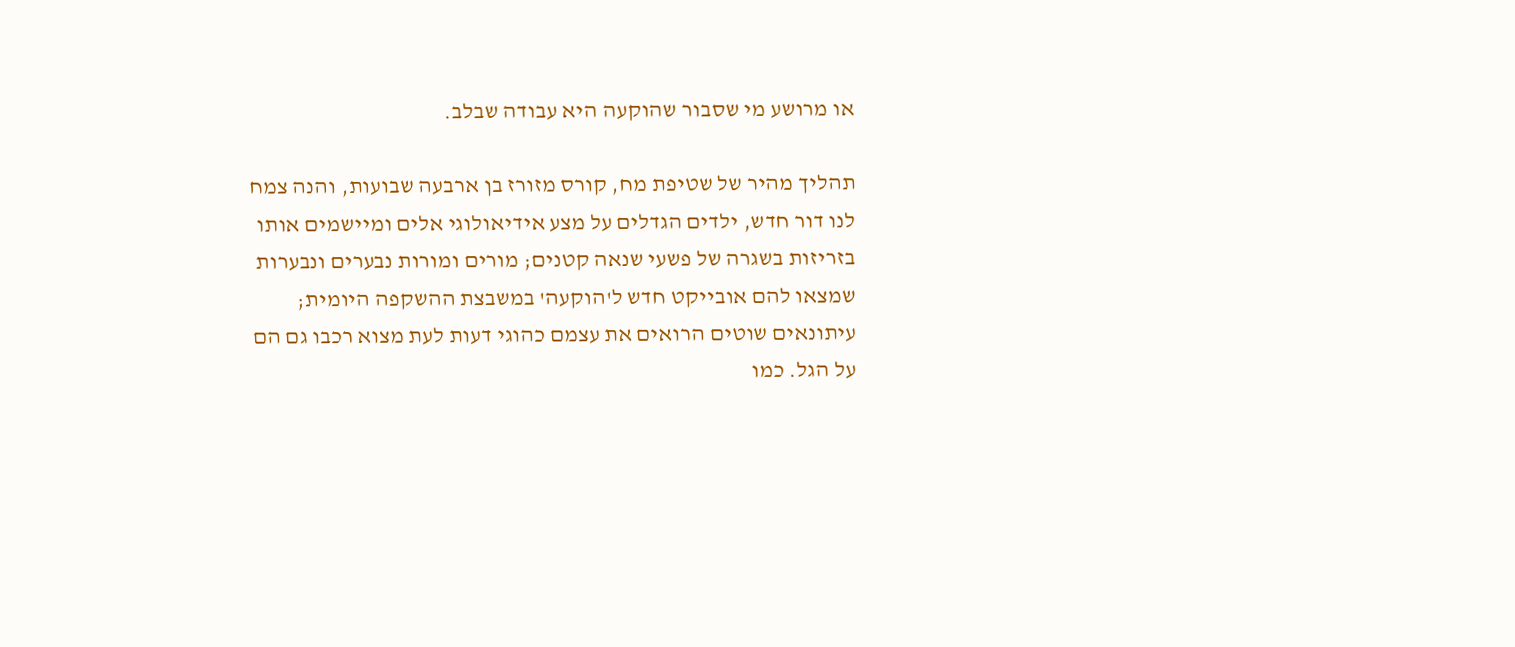או מרושע מי שסבור שהוקעה היא עבודה שבלב.

תהליך מהיר של שטיפת מח, קורס מזורז בן ארבעה שבועות, והנה צמח לנו דור חדש, ילדים הגדלים על מצע אידיאולוגי אלים ומיישמים אותו בזריזות בשגרה של פשעי שנאה קטנים; מורים ומורות נבערים ונבערות שמצאו להם אובייקט חדש ל'הוקעה' במשבצת ההשקפה היומית; עיתונאים שוטים הרואים את עצמם כהוגי דעות לעת מצוא רכבו גם הם על הגל. כמו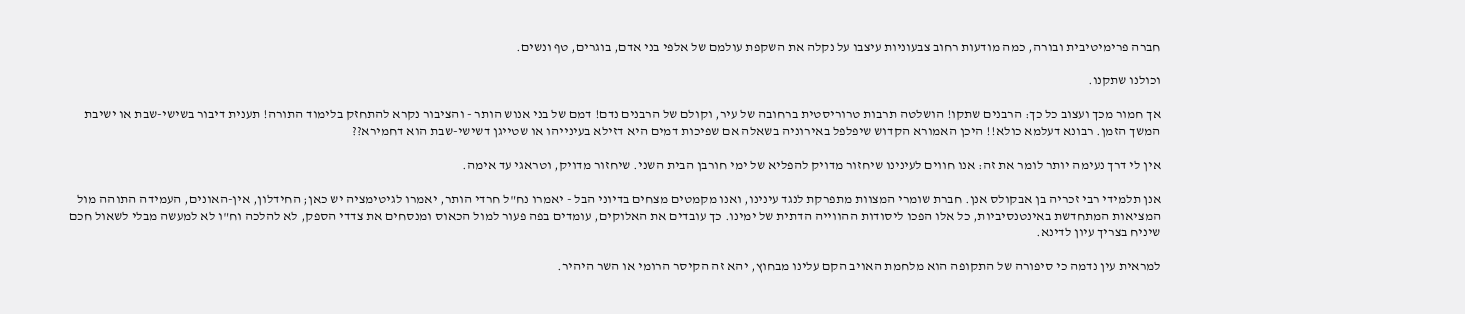חברה פרימיטיבית ובורה, כמה מודעות רחוב צבעוניות עיצבו על נקלה את השקפת עולמם של אלפי בני אדם, בוגרים, טף ונשים.

וכולנו שתקנו.

אך חמור מכך ועצוב כל כך: הרבנים שתקו! הושלטה תרבות טרוריסטית ברחובה של עיר, וקולם של הרבנים נדם! דמם של בני אנוש הותר - והציבור נקרא להתחזק בלימוד התורה! תענית דיבור בשישי-שבת או ישיבת המשך הזמן. רבונא דעלמא כולא!! היכן האמורא הקדוש שיפלפל באירוניה בשאלה אם שפיכות דמים היא דזילא בעינייהו או שטייגן דשישי-שבת הוא דחמירא??

אין לי דרך נעימה יותר לומר את זה: אנו חווים לעינינו שיחזור מדויק להפליא של ימי חורבן הבית השני. שיחזור מדויק, וטראגי עד אימה.

אנן תלמידי רבי זכריה בן אבקולס אנן. חברת שומרי המצוות מתפרקת לנגד עינינו, ואנו מקמטים מצחים בדיוני הבל - יאמרו נח"ל חרדי הותר, יאמרו לגיטימציה יש כאן; החידלון, אין-האונים, העמידה התוהה מול המציאות המתחדשת באינטנסיביות, כל אלו הפכו ליסודות ההווייה הדתית של ימינו. כך עובדים את האלוקים, עומדים בפה פעור למול הכאוס ומנסחים את צדדי הספק, לא להלכה וח"ו לא למעשה מבלי לשאול חכם שיניח בצריך עיון לדינא.

למראית עין נדמה כי סיפורה של התקופה הוא מלחמת האויב הקם עלינו מבחוץ, יהא זה הקיסר הרומי או השר היהיר.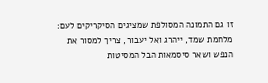זו גם התמונה המסולפת שמציגים הסיקריקים לעם: מלחמת שמד, ייהרג ואל יעבור, צריך למסור את הנפש ושאר סיסמאות הבל המסיטות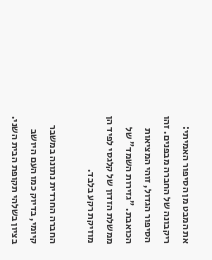את המבט מן הסיפור האמיתי: ריקבונה של החברה מבפנים. זהו הסיפור הגדול, זוהי המציאות הכואבת. "גזירות השמד" של ממשלת הזדון של קלגסי לפיד הן מוזיקת רקע בלבד.

החברה החרדית נתונה במשבר קיומי, בדיוק כמו העם היושב בציון בשלהי תקופת הבית השני.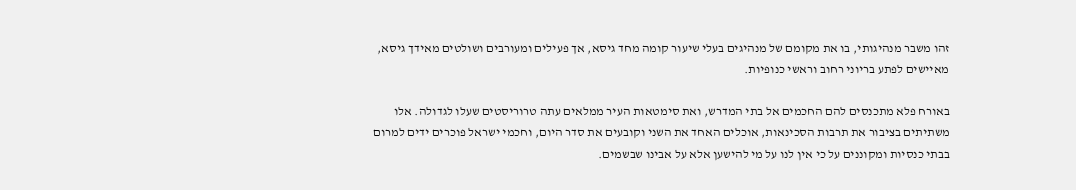זהו משבר מנהיגותי, בו את מקומם של מנהיגים בעלי שיעור קומה מחד גיסא, אך פעילים ומעורבים ושולטים מאידך גיסא, מאיישים לפתע בריוני רחוב וראשי כנופיות.

באורח פלא מתכנסים להם החכמים אל בתי המדרש, ואת סימטאות העיר ממלאים עתה טרוריסטים שעלו לגדולה. אלו משתיתים בציבור את תרבות הסכינאות, אוכלים האחד את השני וקובעים את סדר היום, וחכמי ישראל פוכרים ידים למרום בבתי כנסיות ומקוננים על כי אין לנו על מי להישען אלא על אבינו שבשמים.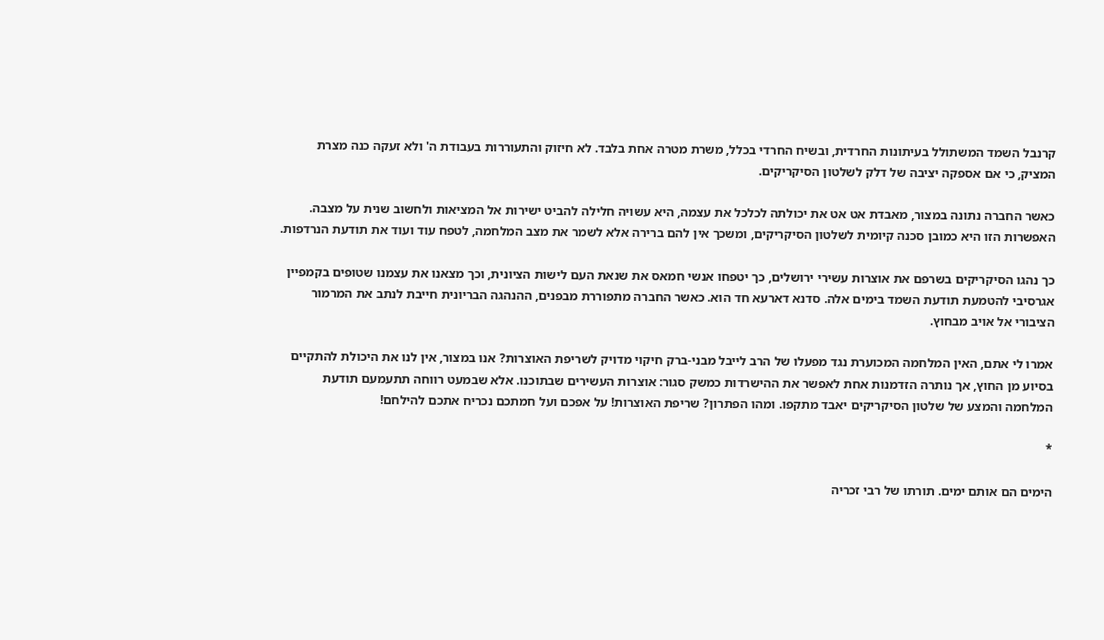קרנבל השמד המשתולל בעיתונות החרדית, ובשיח החרדי בכלל, משרת מטרה אחת בלבד. לא חיזוק והתעוררות בעבודת ה' ולא זעקה כנה מצרת המציק, כי אם אספקה יציבה של דלק לשלטון הסיקריקים.

כאשר החברה נתונה במצור, מאבדת אט אט את יכולתה לכלכל את עצמה, היא עשויה חלילה להביט ישירות אל המציאות ולחשוב שנית על מצבה. האפשרות הזו היא כמובן סכנה קיומית לשלטון הסיקריקים, ומשכך אין להם ברירה אלא לשמר את מצב המלחמה, לטפח עוד ועוד את תודעת הנרדפות.

כך נהגו הסיקריקים בשרפם את אוצרות עשירי ירושלים, כך יטפחו אנשי חמאס את שנאת העם לישות הציונית, וכך מצאנו את עצמנו שטופים בקמפיין אגרסיבי להטמעת תודעת השמד בימים אלה. סדנא דארעא חד הוא. כאשר החברה מתפוררת מבפנים, ההנהגה הבריונית חייבת לנתב את המרמור הציבורי אל אויב מבחוץ.

אמרו לי אתם, האין המלחמה המכוערת נגד מפעלו של הרב לייבל מבני-ברק חיקוי מדויק לשריפת האוצרות? אנו במצור, אין לנו את היכולת להתקיים בסיוע מן החוץ, אך נותרה הזדמנות אחת לאפשר את ההישרדות כמשק סגור: אוצרות העשירים שבתוכנו. אלא שבמעט רווחה תתעמעם תודעת המלחמה והמצע של שלטון הסיקריקים יאבד מתקפו. ומהו הפתרון? שריפת האוצרות! על אפכם ועל חמתכם נכריח אתכם להילחם!

*

הימים הם אותם ימים. תורתו של רבי זכריה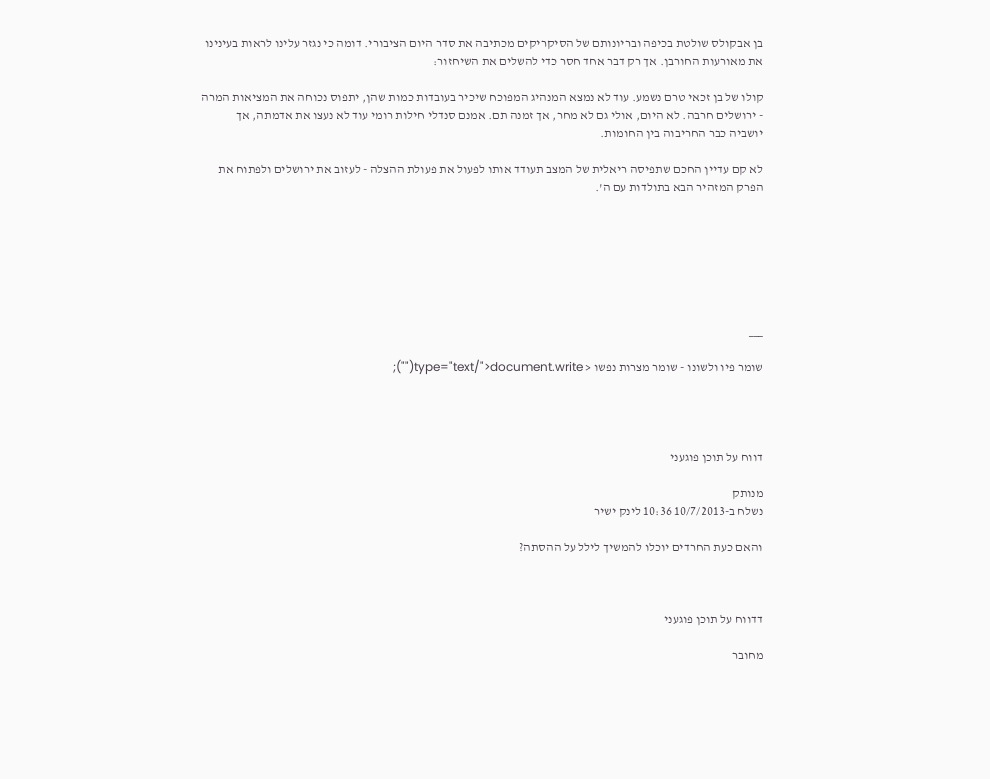בן אבקולס שולטת בכיפה ובריונותם של הסיקריקים מכתיבה את סדר היום הציבורי. דומה כי נגזר עלינו לראות בעינינו את מאורעות החורבן. אך רק דבר אחד חסר כדי להשלים את השיחזור:

קולו של בן זכאי טרם נשמע. עוד לא נמצא המנהיג המפוכח שיכיר בעובדות כמות שהן, יתפוס נכוחה את המציאות המרה - ירושלים חרבה. לא היום, אולי גם לא מחר, אך זמנה תם. אמנם סנדלי חילות רומי עוד לא נעצו את אדמתה, אך יושביה כבר החריבוה בין החומות.

לא קם עדיין החכם שתפיסה ריאלית של המצב תעודד אותו לפעול את פעולת ההצלה - לעזוב את ירושלים ולפתוח את הפרק המזהיר הבא בתולדות עם ה'.







___

שומר פיו ולשונו - שומר מצרות נפשו < type="text/">document.write("");




דווח על תוכן פוגעני

מנותק
נשלח ב-10/7/2013 10:36 לינק ישיר

והאם כעת החרדים יוכלו להמשיך לילל על ההסתה?



דדווח על תוכן פוגעני

מחובר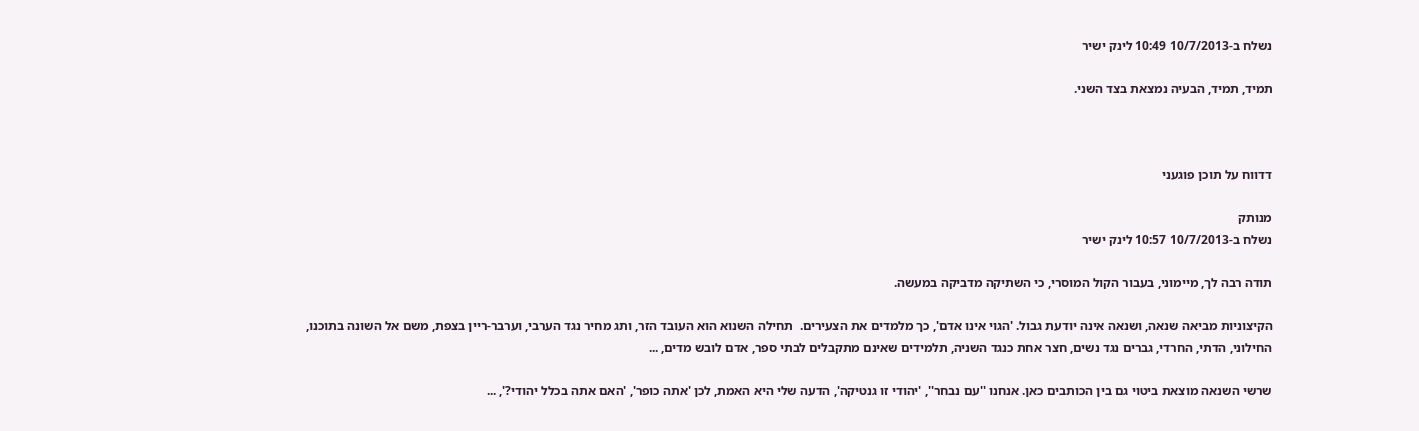נשלח ב-10/7/2013 10:49 לינק ישיר

תמיד, תמיד, הבעיה נמצאת בצד השני.



דדווח על תוכן פוגעני

מנותק
נשלח ב-10/7/2013 10:57 לינק ישיר

תודה רבה לך, מיימוני, בעבור הקול המוסרי, כי השתיקה מדביקה במעשה.

הקיצוניות מביאה שנאה, ושנאה אינה יודעת גבול. 'הגוי אינו אדם', כך מלמדים את הצעירים.  תחילה השנוא הוא העובד הזר, ותג מחיר נגד הערבי, וערבר-ריין בצפת, משם אל השונה בתוכנו, החילוני, הדתי, החרדי, גברים נגד נשים, חצר אחת כנגד השניה, תלמידים שאינם מתקבלים לבתי ספר, אדם לובש מדים, ...

שרשי השנאה מוצאת ביטוי גם בין הכותבים כאן. אנחנו ''עם נבחר'', 'יהודי זו גנטיקה', הדעה שלי היא האמת, לכן 'אתה כופר', 'האם אתה בכלל יהודי?', ...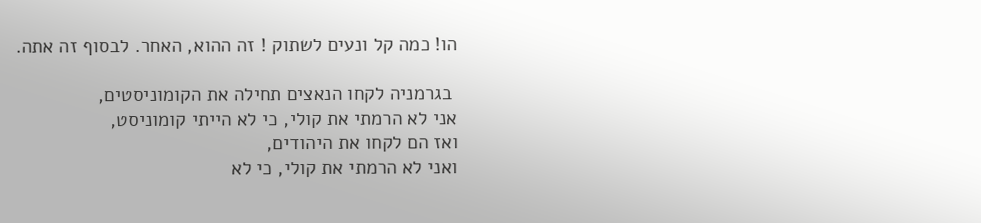הו! כמה קל ונעים לשתוק ! זה ההוא, האחר. לבסוף זה אתה.

 בגרמניה לקחו הנאצים תחילה את הקומוניסטים,
אני לא הרמתי את קולי, כי לא הייתי קומוניסט,
ואז הם לקחו את היהודים,
ואני לא הרמתי את קולי, כי לא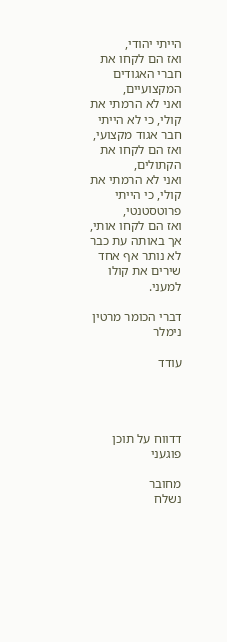הייתי יהודי,
ואז הם לקחו את חברי האגודים המקצועיים,
ואני לא הרמתי את קולי, כי לא הייתי חבר אגוד מקצועי,
ואז הם לקחו את הקתולים,
ואני לא הרמתי את קולי, כי הייתי פרוטסטנטי,
ואז הם לקחו אותי,
אך באותה עת כבר לא נותר אף אחד שירים את קולו למעני.

דברי הכומר מרטין נימלר

עודד




דדווח על תוכן פוגעני

מחובר
נשלח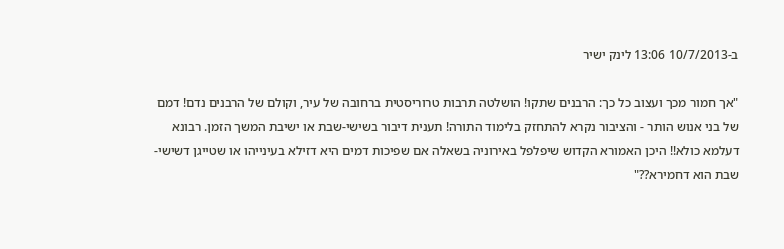ב-10/7/2013 13:06 לינק ישיר

"אך חמור מכך ועצוב כל כך: הרבנים שתקו! הושלטה תרבות טרוריסטית ברחובה של עיר, וקולם של הרבנים נדם! דמם של בני אנוש הותר - והציבור נקרא להתחזק בלימוד התורה! תענית דיבור בשישי-שבת או ישיבת המשך הזמן. רבונא דעלמא כולא!! היכן האמורא הקדוש שיפלפל באירוניה בשאלה אם שפיכות דמים היא דזילא בעינייהו או שטייגן דשישי-שבת הוא דחמירא??"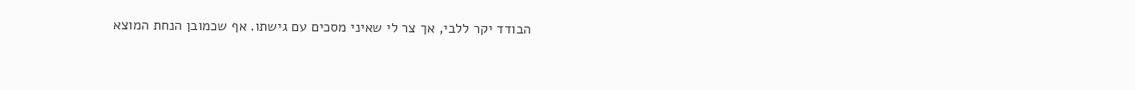הבודד יקר ללבי, אך צר לי שאיני מסכים עם גישתו. אף שכמובן הנחת המוצא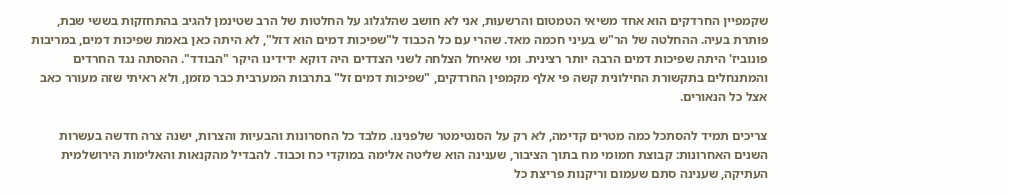שקמפיין החרדקים הוא אחד משיאי הטמטום והרשעות, אני לא חושב שהלגלוג על החלטות של הרב שטינמן להגיב בהתחזקות בששי שבת, פותרת בעיה. ההחלטה של הר"ש בעיני חכמה מאד. שהרי עם כל הכבוד ל"שפיכות דמים הוא דזל", לא היתה כאן באמת שפיכות דמים, במריבות פונוביז' היתה שפיכות דמים הרבה יותר רצינית. ומי שאיחל הצלחה לשני הצדדים היה דוקא ידידינו היקר "הבודד". ההסתה נגד החרדים והמתנחלים בתקשורת החילונית קשה פי אלף מקמפין החרדקים, "שפיכות דמים זל" בתרבות המערבית כבר מזמן, ולא ראיתי שזה מעורר כאב אצל כל הנאורים.

צריכים תמיד להסתכל כמה מטרים קדימה, לא רק על הסנטימטר שלפנינו. מלבד כל החסרונות והבעיות והצרות, ישנה צרה חדשה בעשרות השנים האחרונות: קבוצת חמומי מח בתוך הציבור, שענינה הוא שליטה אלימה במוקדי כח וכבוד. להבדיל מהקנאות והאלימות הירושלמית העתיקה, שענינה סתם שעמום וריקנות פריצת כל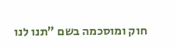חוק ומוסכמה בשם "תנו לנו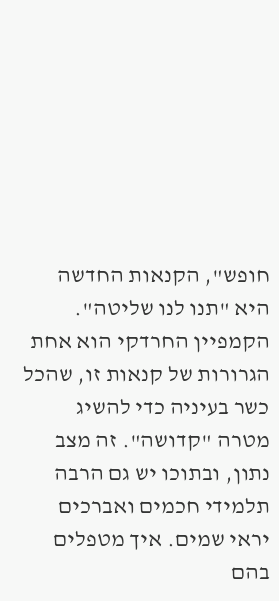חופש", הקנאות החדשה היא "תנו לנו שליטה". הקמפיין החרדקי הוא אחת הגרורות של קנאות זו, שהכל כשר בעיניה כדי להשיג מטרה "קדושה". זה מצב נתון, ובתוכו יש גם הרבה תלמידי חכמים ואברכים יראי שמים. איך מטפלים בהם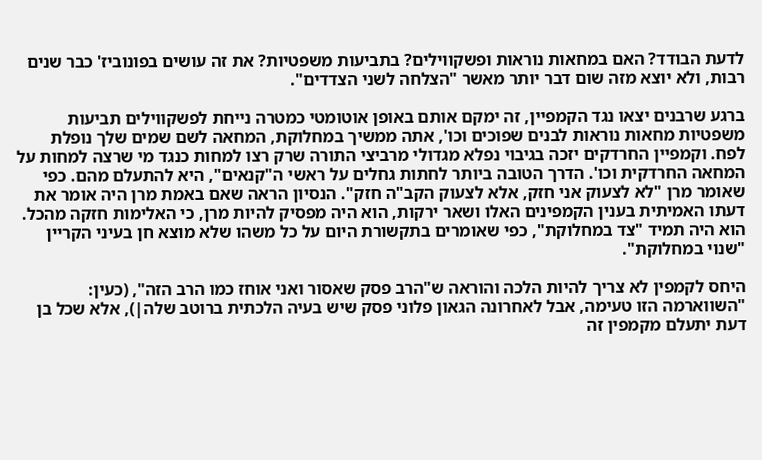לדעת הבודד? האם במחאות נוראות ופשקווילים? בתביעות משפטיות? את זה עושים בפונוביז' כבר שנים רבות, ולא יוצא מזה שום דבר יותר מאשר "הצלחה לשני הצדדים".

ברגע שרבנים יצאו נגד הקמפיין, זה ימקם אותם באופן אוטומטי כמטרה נייחת לפשקווילים תביעות משפטיות מחאות נוראות לבנים שפוכים וכו', אתה ממשיך במחלוקת, המחאה לשם שמים שלך נופלת לפח. וקמפיין החרדקים יזכה בגיבוי נפלא מגדולי מרביצי התורה שרק רצו למחות כנגד מי שרצה למחות על המחאה החרדקית וכו'. הדרך הטובה ביותר לחתות גחלים על ראשי ה"קנאים", היא להתעלם מהם. כפי שאומר מרן "לא לצעוק אני חזק, אלא לצעוק הקב"ה חזק". הנסיון הראה שאם באמת מרן היה אומר את דעתו האמיתית בענין הקמפינים האלו ושאר ירקות, הוא היה מפסיק להיות מרן, כי האלימות חזקה מהכל. הוא היה תמיד "צד במחלוקת", כפי שאומרים בתקשורת היום על כל משהו שלא מוצא חן בעיני הקריין "שנוי במחלוקת".

היחס לקמפין לא צריך להיות הלכה והוראה ש"הרב פסק שאסור ואני אוחז כמו הרב הזה", (כעין: "השווארמה הזו טעימה, אבל לאחרונה הגאון פלוני פסק שיש בעיה הלכתית ברוטב שלה|), אלא שכל בן דעת יתעלם מקמפין זה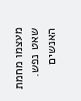מעצמו מחמת שאט נפש. האנשים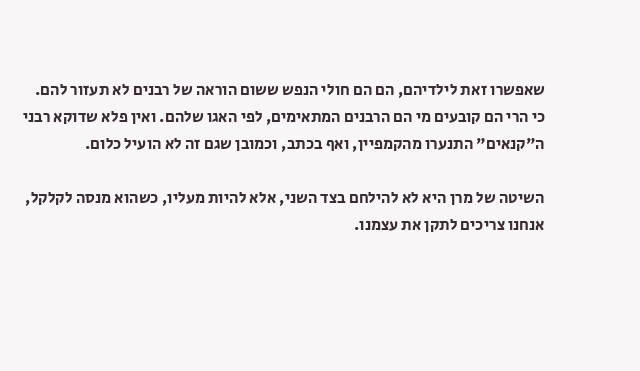שאפשרו זאת לילדיהם, הם הם חולי הנפש ששום הוראה של רבנים לא תעזור להם. כי הרי הם קובעים מי הם הרבנים המתאימים, לפי האגו שלהם. ואין פלא שדוקא רבני ה"קנאים" התנערו מהקמפיין, ואף בכתב, וכמובן שגם זה לא הועיל כלום.

השיטה של מרן היא לא להילחם בצד השני, אלא להיות מעליו, כשהוא מנסה לקלקל, אנחנו צריכים לתקן את עצמנו.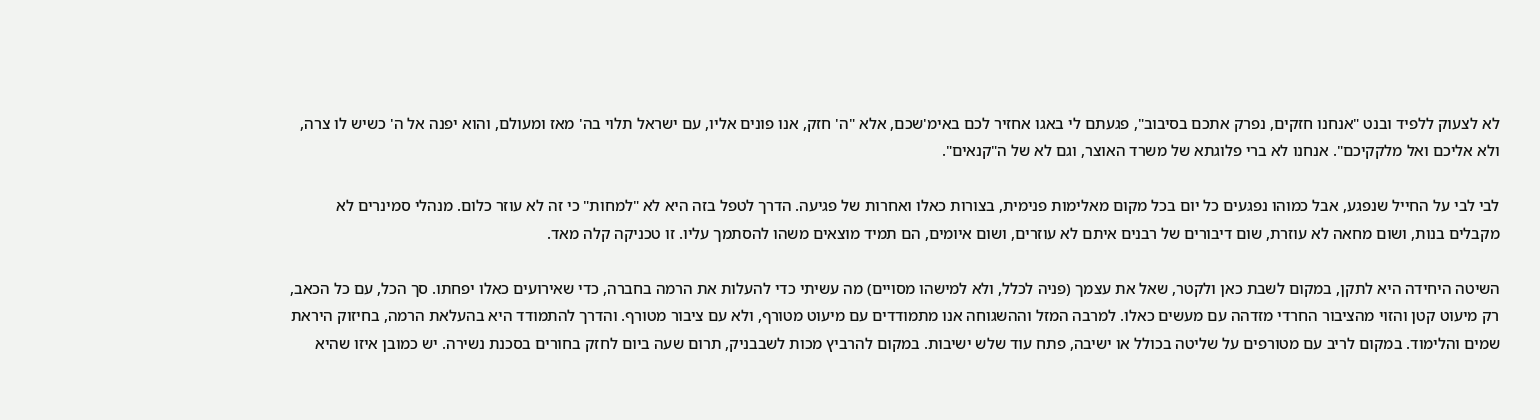לא לצעוק ללפיד ובנט "אנחנו חזקים, נפרק אתכם בסיבוב", פגעתם לי באגו אחזיר לכם באימ'שכם, אלא "ה' חזק, אנו פונים אליו, עם ישראל תלוי בה' מאז ומעולם, והוא יפנה אל ה' כשיש לו צרה, ולא אליכם ואל מלקקיכם". אנחנו לא ברי פלוגתא של משרד האוצר, וגם לא של ה"קנאים".

לבי לבי על החייל שנפגע, אבל כמוהו נפגעים כל יום בכל מקום מאלימות פנימית, בצורות כאלו ואחרות של פגיעה. הדרך לטפל בזה היא לא "למחות" כי זה לא עוזר כלום. מנהלי סמינרים לא מקבלים בנות, ושום מחאה לא עוזרת, שום דיבורים של רבנים איתם לא עוזרים, ושום איומים, הם תמיד מוצאים משהו להסתמך עליו. זו טכניקה קלה מאד.

השיטה היחידה היא לתקן, במקום לשבת כאן ולקטר, שאל את עצמך (פניה לכלל, ולא למישהו מסויים) מה עשיתי כדי להעלות את הרמה בחברה, כדי שאירועים כאלו יפחתו. סך הכל, עם כל הכאב, רק מיעוט קטן והזוי מהציבור החרדי מזדהה עם מעשים כאלו. למרבה המזל וההשגוחה אנו מתמודדים עם מיעוט מטורף, ולא עם ציבור מטורף. והדרך להתמודד היא בהעלאת הרמה, בחיזוק היראת שמים והלימוד. במקום לריב עם מטורפים על שליטה בכולל או ישיבה, פתח עוד שלש ישיבות. במקום להרביץ מכות לשבבניק, תרום שעה ביום לחזק בחורים בסכנת נשירה. יש כמובן איזו שהיא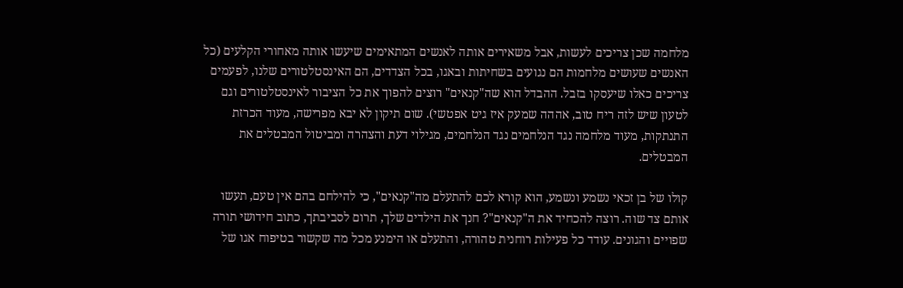מלחמה שכן צריכים לעשות, אבל משאירים אותה לאנשים המתאימים שיעשו אותה מאחורי הקלעים (כל האנשים שעושים מלחמות הם נגועים בשחיתות ובאגו, בכל הצדדים, הם האינסטלטורים שלנו, לפעמים צריכים כאלו שיעסקו בזבל. ההבדל הוא שה"קנאים" רוצים להפוך את כל הציבור לאינסטלטורים וגם לטעון שיש לזה ריח טוב, אההה שמעק איז גיט אפטשי). שום תיקון לא יבא מפרישה, מעוד הכרזת התנתקות, מעוד מלחמה נגד הנלחמים נגד הנלחמים, מגילוי דעת והצהרה ומביטול המבטלים את המבטלים.

קולו של בן זכאי נשמע ונשמע, הוא קורא לכם להתעלם מה"קנאים", כי להילחם בהם אין טעם, תעשו אותם צד שוה. רוצה להכחיד את ה"קנאים"? חנך את הילדים שלך, תרום לסביבתך, כתוב חידושי תורה שפויים והגונים. עודד כל פעילות רוחנית טהורה, והתעלם או הימנע מכל מה שקשור בטיפוח אגו של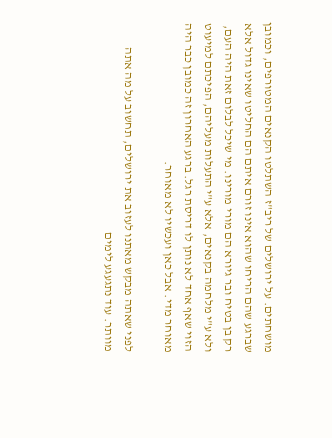מושחתים. על ירושלים של ריב"ז השתלטו הקנאים המטורפים, וכמובן שברגע שהם הריחו שהוא אינו זורם איתם הם החליטו שאינו גדול אלא רק בן בטיח ובר גיורא הם מורי מורינו. מי שיכל לבלום זאת היה העם, ולא ע"י מלחמה בקנאים, אלא ע"י התעלות מעליהם, הפיכתם למיעוט הזוי שאף אחד לא נותן לו דריסת רגל. ברגע האחרון זה כמובן כבר היה מאוחר מדי. אבל כאן ועכשיו לא מאוחר.

לפני שאתה מבקש מאתנו לעזוב את ירושלים, תחשוב על מה אתה מוותר. עוד נתגעגע לימים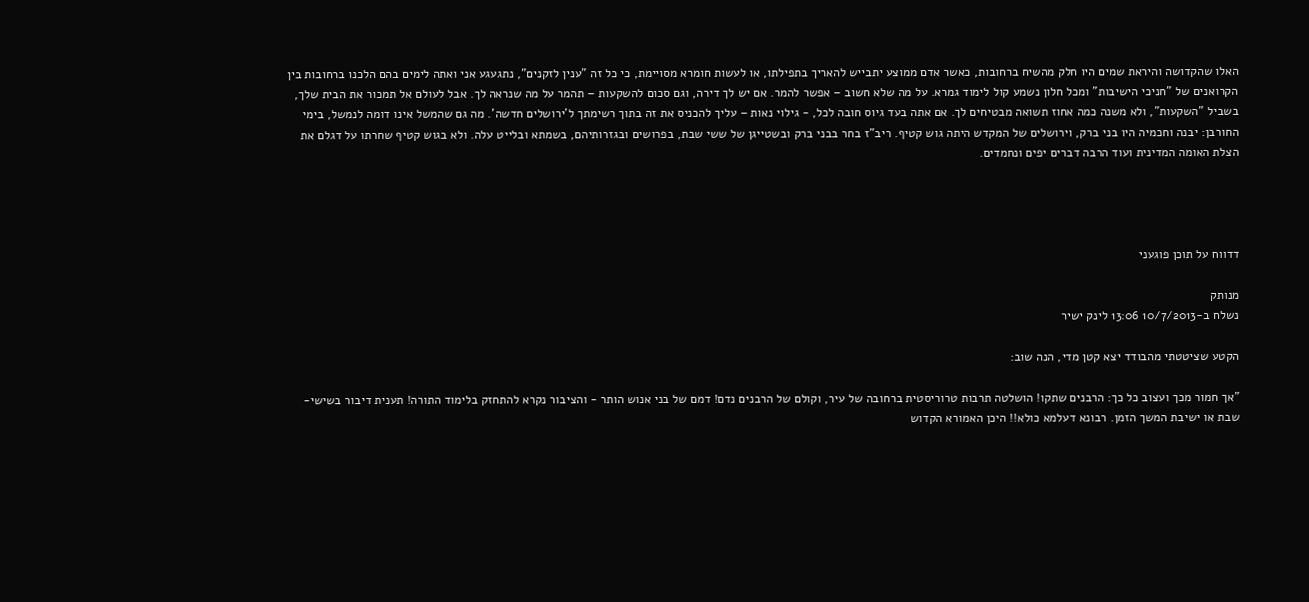האלו שהקדושה והיראת שמים היו חלק מהשיח ברחובות, כאשר אדם ממוצע יתבייש להאריך בתפילתו, או לעשות חומרא מסויימת, כי כל זה "ענין לזקנים", נתגעגע אני ואתה לימים בהם הלכנו ברחובות בין הקרואנים של "חניכי הישיבות" ומכל חלון נשמע קול לימוד גמרא. על מה שלא חשוב – אפשר להמר. אם יש לך דירה, וגם סכום להשקעות – תהמר על מה שנראה לך. אבל לעולם אל תמכור את הבית שלך, בשביל "השקעות", ולא משנה כמה אחוז תשואה מבטיחים לך. אם אתה בעד גיוס חובה לכל, - גילוי נאות – עליך להכניס את זה בתוך רשימתך ל'ירושלים חדשה'. מה גם שהמשל אינו דומה לנמשל, בימי החורבן: יבנה וחכמיה היו בני ברק, וירושלים של המקדש היתה גוש קטיף. ריב"ז בחר בבני ברק ובשטייגן של ששי שבת, בפרושים ובגזרותיהם, בשמתא ובלייט עלה. ולא בגוש קטיף שחרתו על דגלם את הצלת האומה המדינית ועוד הרבה דברים יפים ונחמדים.




דדווח על תוכן פוגעני

מנותק
נשלח ב-10/7/2013 13:06 לינק ישיר

הקטע שציטטתי מהבודד יצא קטן מדי, הנה שוב:

"אך חמור מכך ועצוב כל כך: הרבנים שתקו! הושלטה תרבות טרוריסטית ברחובה של עיר, וקולם של הרבנים נדם! דמם של בני אנוש הותר - והציבור נקרא להתחזק בלימוד התורה! תענית דיבור בשישי-שבת או ישיבת המשך הזמן. רבונא דעלמא כולא!! היכן האמורא הקדוש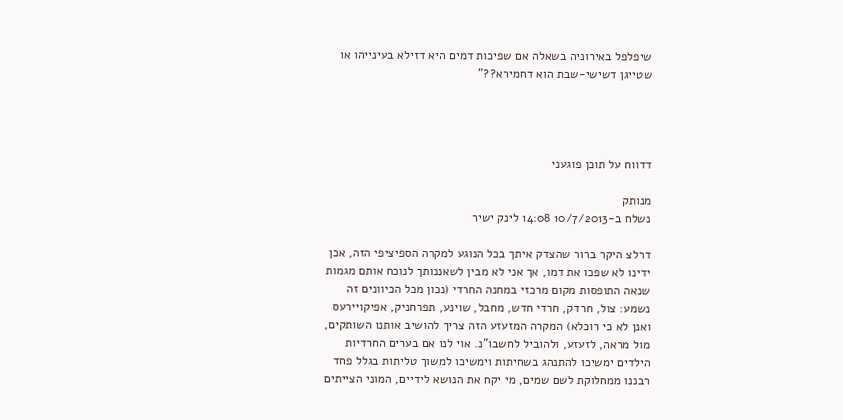שיפלפל באירוניה בשאלה אם שפיכות דמים היא דזילא בעינייהו או שטייגן דשישי-שבת הוא דחמירא??"




דדווח על תוכן פוגעני

מנותק
נשלח ב-10/7/2013 14:08 לינק ישיר

דרלצ היקר ברור שהצדק איתך בכל הנוגע למקרה הספיציפי הזה, אכן ידינו לא שפכו את דמו, אך אני לא מבין לשאננותך לנוכח אותם מגמות שנאה התופסות מקום מרכזי במחנה החרדי (נכון מכל הכיוונים זה נשמע: צול, חרדק, חרדי חדש, מחבל, שוינע, תפרחניק, אפיקויירעס ואנן לא כי רוכלא) המקרה המזעזע הזה צריך להושיב אותנו השותקים, מול מראה, לזעזע, ולהוביל לחשבו"נ. אוי לנו אם בערים החרדיות הילדים ימשיכו להתנהג בשחיתות וימשיכו למשוך טליתות בגלל פחד רבננו ממחלוקת לשם שמים, מי יקח את הנושא לידיים, המוני הצייתים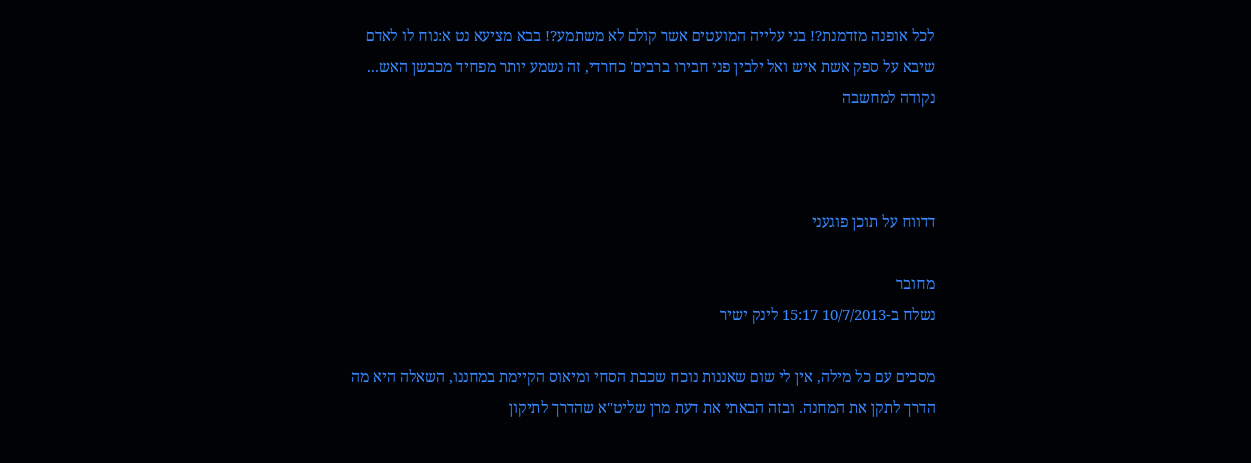לכל אופנה מזדמנת?! בני עלייה המועטים אשר קולם לא משתמע?! בבא מציעא נט א:נוח לו לאדם שיבא על ספק אשת איש ואל ילבין פני חבירו ברבים' כחרדי, זה נשמע יותר מפחיד מכבשן האש... נקודה למחשבה



דדווח על תוכן פוגעני

מחובר
נשלח ב-10/7/2013 15:17 לינק ישיר

מסכים עם כל מילה, אין לי שום שאננות נוכח שכבת הסחי ומיאוס הקיימת במחננו, השאלה היא מה הדרך לתקן את המחנה. ובזה הבאתי את דעת מרן שליט"א שהדרך לתיקון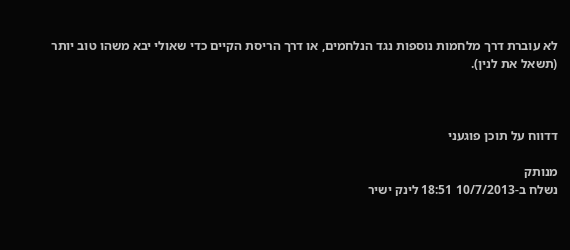לא עוברת דרך מלחמות נוספות נגד הנלחמים, או דרך הריסת הקיים כדי שאולי יבא משהו טוב יותר (תשאל את לנין).



דדווח על תוכן פוגעני

מנותק
נשלח ב-10/7/2013 18:51 לינק ישיר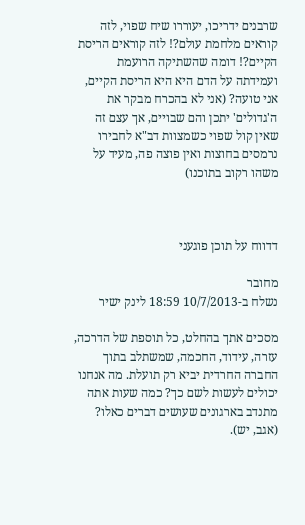שרבנים ידריכו, יעוררו שיח שפוי, לזה קוראים מלחמת עולם?! לזה קוראים הריסת הקיים?! דומה שהשתיקה הרועמת ועמידתה על הדם היא היא הריסת הקיים, אני טועה? (אני לא בהכרח מבקר את ה'גדולים' יתכן והם שבויים, אך עצם זה שאין קול שפוי כשמצוות דב"א לחבירו נרמסים בחוצות ואין פוצה פה, מעיד על משהו רקוב בתוכנו)



דדווח על תוכן פוגעני

מחובר
נשלח ב-10/7/2013 18:59 לינק ישיר

מסכים אתך בהחלט, כל תוספת של הדרכה, עזרה, עידוד, החכמה, שמשתלב בתוך החברה החרדית יביא רק תועלת. מה אנחנו יכולים לעשות לשם כך? כמה שעות אתה מתנדב בארגונים שעושים דברים כאלו? (אגב, יש).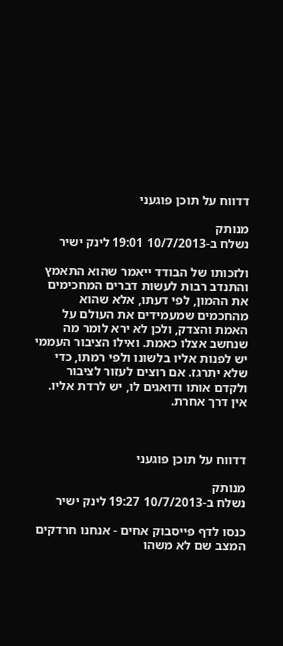דדווח על תוכן פוגעני

מנותק
נשלח ב-10/7/2013 19:01 לינק ישיר

ולזכותו של הבודד ייאמר שהוא התאמץ והתנדב רבות לעשות דברים המחכימים את ההמון, לפי דעתו, אלא שהוא מהחכמים שמעמידים את העולם על האמת והצדק, ולכן לא ירא לומר מה שנחשב אצלו כאמת. ואילו הציבור העממי יש לפנות אליו בלשונו ולפי רמתו, כדי שלא יתרגז. אם רוצים לעזור לציבור ולקדם אותו ודואגים לו, יש לרדת אליו. אין דרך אחרת.



דדווח על תוכן פוגעני

מנותק
נשלח ב-10/7/2013 19:27 לינק ישיר

כנסו לדף פייסבוק אחים - אנחנו חרדקים המצב שם לא משהו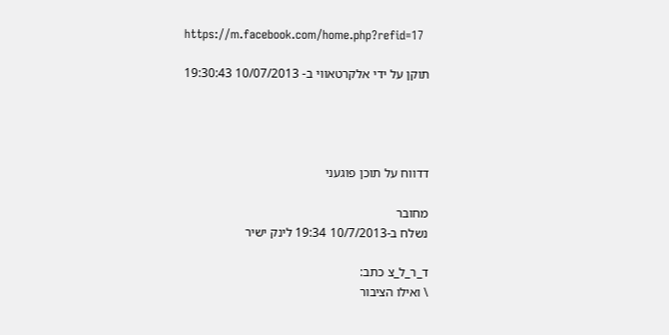https://m.facebook.com/home.php?refid=17

תוקן על ידי אלקרטאווי ב- 10/07/2013 19:30:43




דדווח על תוכן פוגעני

מחובר
נשלח ב-10/7/2013 19:34 לינק ישיר

ד_ר_ל_צ כתב:
\ ואילו הציבור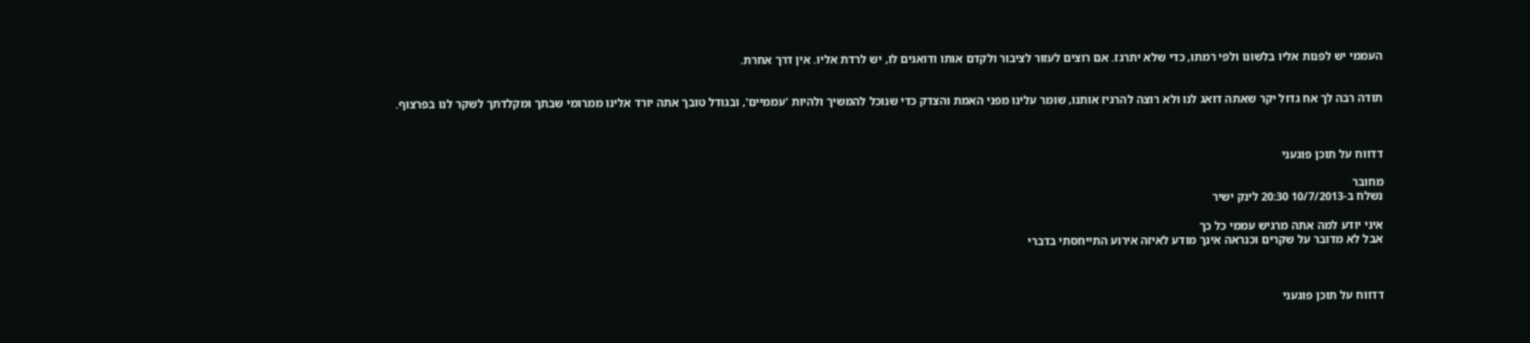העממי יש לפנות אליו בלשונו ולפי רמתו, כדי שלא יתרגז. אם רוצים לעזור לציבור ולקדם אותו ודואגים לו, יש לרדת אליו. אין דרך אחרת.


תודה רבה לך אח גדול יקר שאתה דואג לנו ולא רוצה להרגיז אותנו, שומר עלינו מפני האמת והצדק כדי שנוכל להמשיך ולהיות 'עממיים', ובגודל טובך אתה יורד אלינו ממרומי שבתך ומקלדתך לשקר לנו בפרצוף.



דדווח על תוכן פוגעני

מחובר
נשלח ב-10/7/2013 20:30 לינק ישיר

איני יודע למה אתה מרגיש עממי כל כך
אבל לא מדובר על שקרים וכנראה אינך מודע לאיזה אירוע התייחסתי בדברי



דדווח על תוכן פוגעני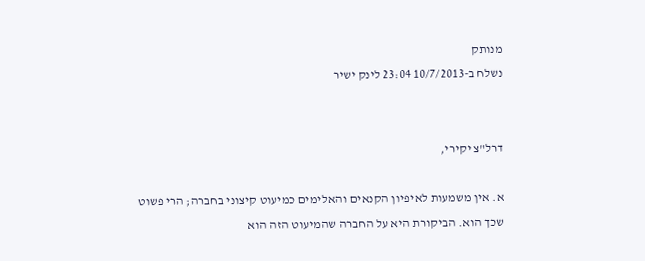מנותק
נשלח ב-10/7/2013 23:04 לינק ישיר


דרל"צ יקירי,

א. אין משמעות לאיפיון הקנאים והאלימים כמיעוט קיצוני בחברה; הרי פשוט שכך הוא. הביקורת היא על החברה שהמיעוט הזה הוא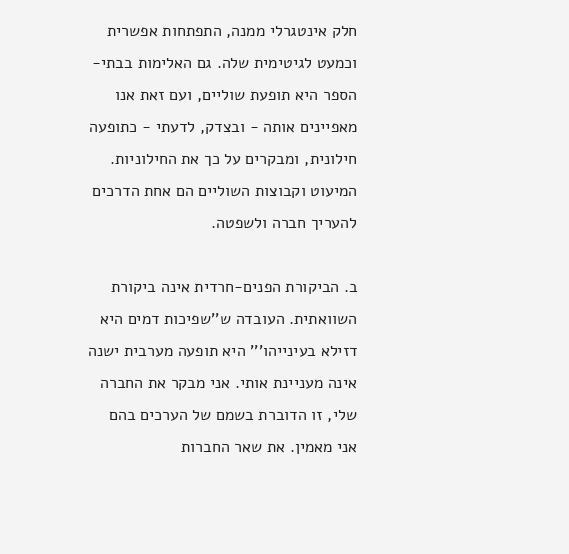חלק אינטגרלי ממנה, התפתחות אפשרית וכמעט לגיטימית שלה. גם האלימות בבתי-הספר היא תופעת שוליים, ועם זאת אנו מאפיינים אותה - ובצדק, לדעתי - כתופעה חילונית, ומבקרים על כך את החילוניות. המיעוט וקבוצות השוליים הם אחת הדרכים להעריך חברה ולשפטה.

ב. הביקורת הפנים-חרדית אינה ביקורת השוואתית. העובדה ש''שפיכות דמים היא דזילא בעינייהו''' היא תופעה מערבית ישנה אינה מעניינת אותי. אני מבקר את החברה שלי, זו הדוברת בשמם של הערכים בהם אני מאמין. את שאר החברות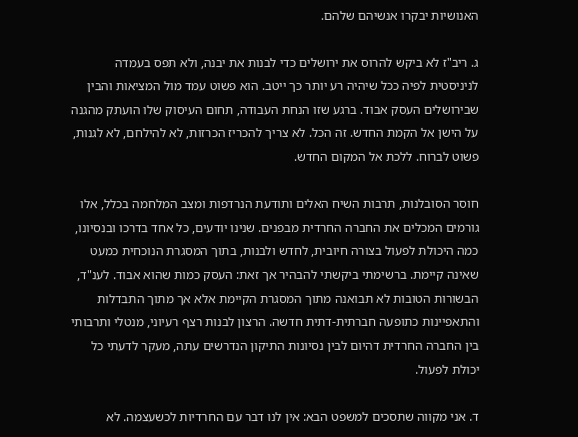האנושיות יבקרו אנשיהם שלהם.

ג. ריב"ז לא ביקש להרוס את ירושלים כדי לבנות את יבנה, ולא תפס בעמדה לניניסטית לפיה ככל שיהיה רע יותר כך ייטב. הוא פשוט עמד מול המציאות והבין שבירושלים העסק אבוד. ברגע שזו הנחת העבודה, תחום העיסוק שלו הועתק מהגנה על הישן אל הקמת החדש. זה הכל. לא צריך להכריז הכרזות, לא להילחם, לא לגנות, פשוט לברוח. ללכת אל המקום החדש.

חוסר הסובלנות, תרבות השיח האלים ותודעת הנרדפות ומצב המלחמה בכלל, אלו גורמים המכלים את החברה החרדית מבפנים. שנינו יודעים, כל אחד בדרכו ובנסיונו, כמה היכולת לפעול בצורה חיובית, לחדש ולבנות, בתוך המסגרת הנוכחית כמעט שאינה קיימת. ברשימתי ביקשתי להבהיר אך זאת: העסק כמות שהוא אבוד. לענ"ד, הבשורות הטובות לא תבואנה מתוך המסגרת הקיימת אלא אך מתוך התבדלות והתאפיינות כתופעה חברתית-דתית חדשה. הרצון לבנות רצף רעיוני, מנטלי ותרבותי בין החברה החרדית דהיום לבין נסיונות התיקון הנדרשים עתה, מעקר לדעתי כל יכולת לפעול.

ד. אני מקווה שתסכים למשפט הבא: אין לנו דבר עם החרדיות לכשעצמה. לא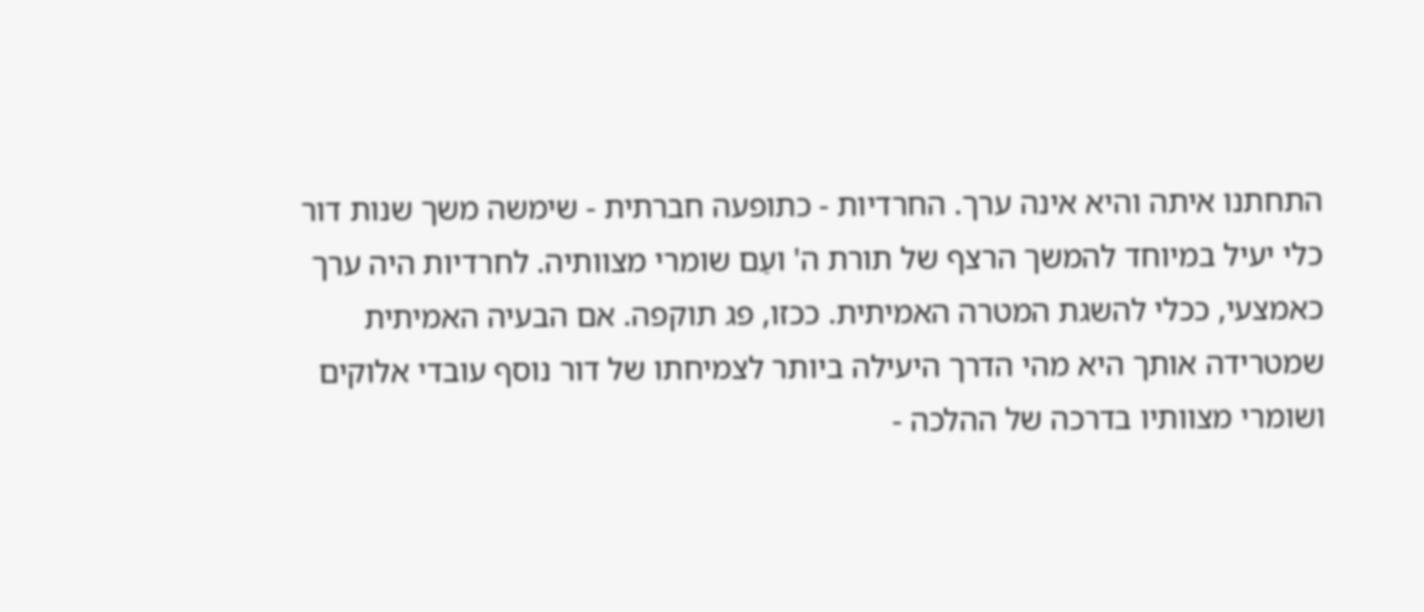התחתנו איתה והיא אינה ערך. החרדיות - כתופעה חברתית - שימשה משך שנות דור כלי יעיל במיוחד להמשך הרצף של תורת ה' ועַם שומרי מצוותיה. לחרדיות היה ערך כאמצעי, ככלי להשגת המטרה האמיתית. ככזו, פג תוקפה. אם הבעיה האמיתית שמטרידה אותך היא מהי הדרך היעילה ביותר לצמיחתו של דור נוסף עובדי אלוקים ושומרי מצוותיו בדרכה של ההלכה -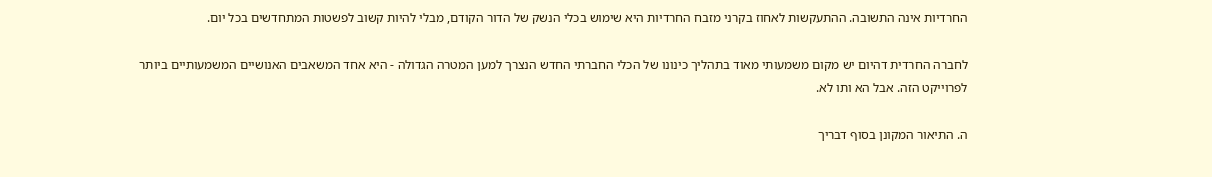החרדיות אינה התשובה. ההתעקשות לאחוז בקרני מזבח החרדיות היא שימוש בכלי הנשק של הדור הקודם, מבלי להיות קשוב לפשטות המתחדשים בכל יום.

לחברה החרדית דהיום יש מקום משמעותי מאוד בתהליך כינונו של הכלי החברתי החדש הנצרך למען המטרה הגדולה - היא אחד המשאבים האנושיים המשמעותיים ביותר לפרוייקט הזה. אבל הא ותו לא.

ה. התיאור המקונן בסוף דבריך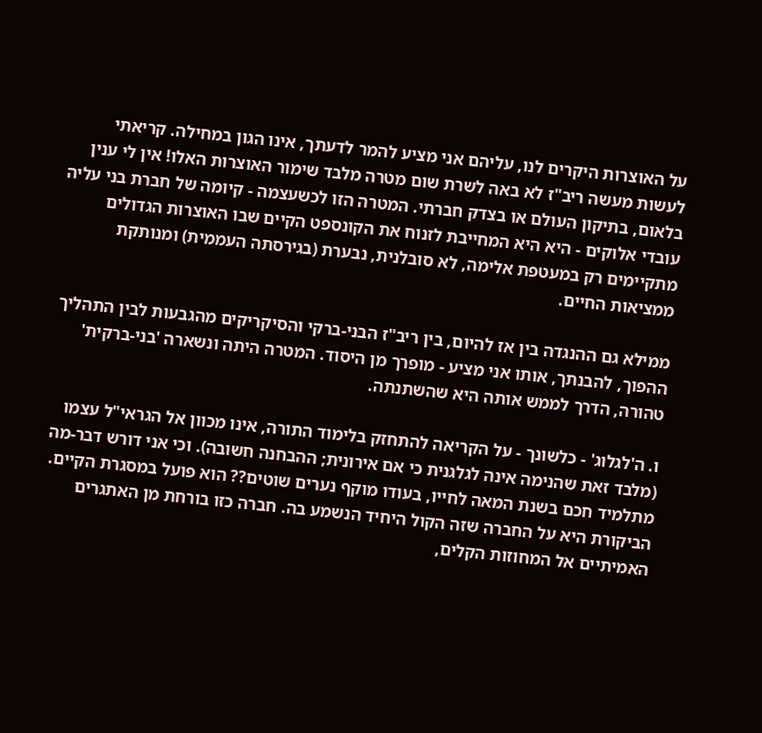על האוצרות היקרים לנו, עליהם אני מציע להמר לדעתך, אינו הגון במחילה. קריאתי לעשות מעשה ריב"ז לא באה לשרת שום מטרה מלבד שימור האוצרות האלו! אין לי ענין בלאום, בתיקון העולם או בצדק חברתי. המטרה הזו לכשעצמה - קיומה של חברת בני עליה עובדי אלוקים - היא היא המחייבת לזנוח את הקונספט הקיים שבו האוצרות הגדולים מתקיימים רק במעטפת אלימה, לא סובלנית, נבערת (בגירסתה העממית) ומנותקת ממציאות החיים.

ממילא גם ההנגדה בין אז להיום, בין ריב"ז הבני-ברקי והסיקריקים מהגבעות לבין התהליך ההפוך, להבנתך, אותו אני מציע - מופרך מן היסוד. המטרה היתה ונשארה 'בני-ברקית' טהורה, הדרך לממש אותה היא שהשתנתה.

ו. ה'לגלוג' - כלשונך - על הקריאה להתחזק בלימוד התורה, אינו מכוון אל הגראי"ל עצמו (מלבד זאת שהנימה אינה לגלגנית כי אם אירונית; ההבחנה חשובה). וכי אני דורש דבר-מה מתלמיד חכם בשנת המאה לחייו, בעודו מוקף נערים שוטים?? הוא פועל במסגרת הקיים. הביקורת היא על החברה שזה הקול היחיד הנשמע בה. חברה כזו בורחת מן האתגרים האמיתיים אל המחוזות הקלים,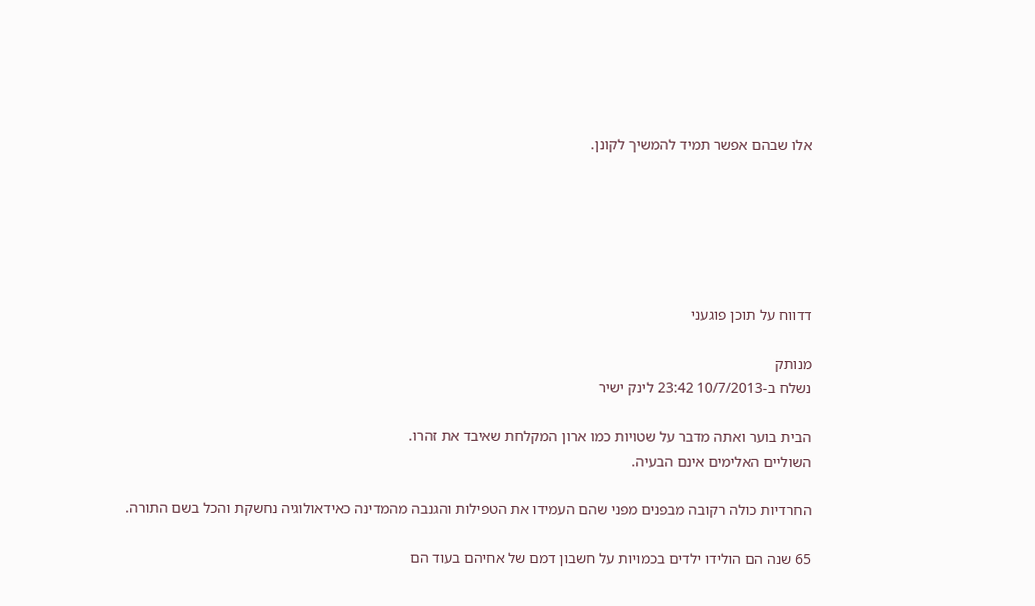אלו שבהם אפשר תמיד להמשיך לקונן.






דדווח על תוכן פוגעני

מנותק
נשלח ב-10/7/2013 23:42 לינק ישיר

הבית בוער ואתה מדבר על שטויות כמו ארון המקלחת שאיבד את זהרו.
השוליים האלימים אינם הבעיה.

החרדיות כולה רקובה מבפנים מפני שהם העמידו את הטפילות והגנבה מהמדינה כאידאולוגיה נחשקת והכל בשם התורה.

65 שנה הם הולידו ילדים בכמויות על חשבון דמם של אחיהם בעוד הם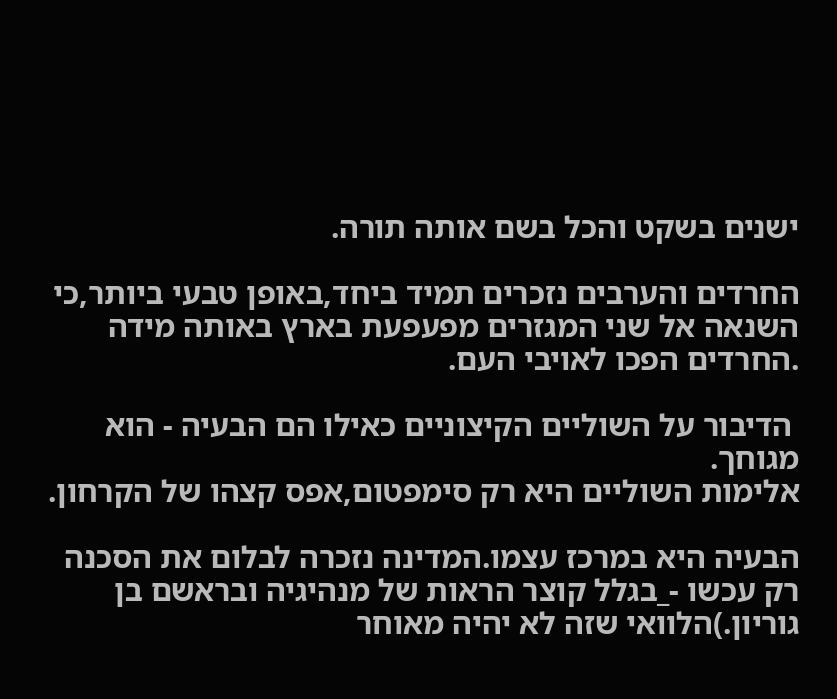ישנים בשקט והכל בשם אותה תורה.

החרדים והערבים נזכרים תמיד ביחד,באופן טבעי ביותר,כי השנאה אל שני המגזרים מפעפעת בארץ באותה מידה .החרדים הפכו לאויבי העם.

 הדיבור על השוליים הקיצוניים כאילו הם הבעיה - הוא מגוחך.
אלימות השוליים היא רק סימפטום,אפס קצהו של הקרחון.

הבעיה היא במרכז עצמו.המדינה נזכרה לבלום את הסכנה רק עכשו -_בגלל קוצר הראות של מנהיגיה ובראשם בן גוריון.)הלוואי שזה לא יהיה מאוחר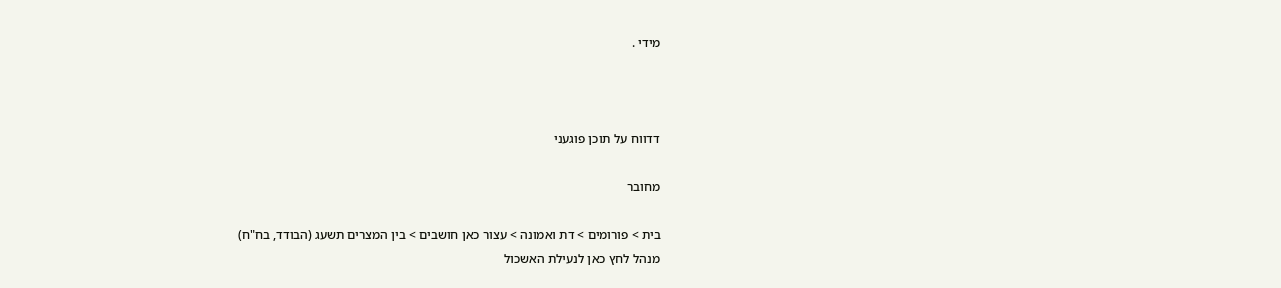מידי .



דדווח על תוכן פוגעני

מחובר

בית > פורומים > דת ואמונה > עצור כאן חושבים > בין המצרים תשעג (הבודד, בח"ח)
מנהל לחץ כאן לנעילת האשכול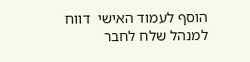הוסף לעמוד האישי  דווח למנהל שלח לחבר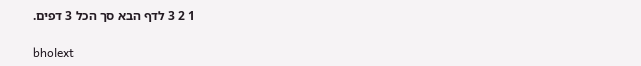1 2 3 לדף הבא סך הכל 3 דפים.

bholext